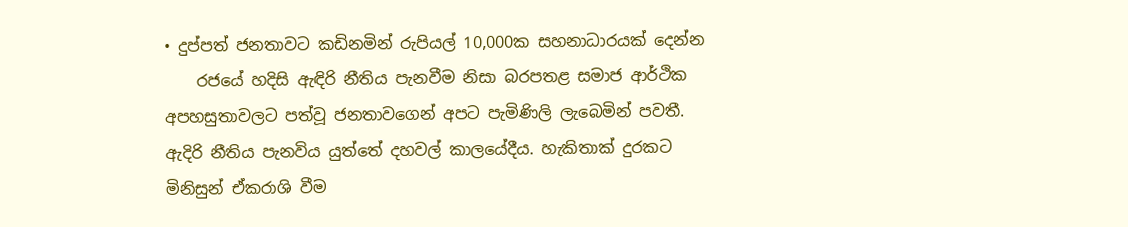• දුප්පත් ජනතාවට කඩිනමින් රුපියල් 10,000ක සහනාධාරයක් දෙන්න
    රජයේ හදිසි ඇඳිරි නීතිය පැනවීම නිසා බරපතළ සමාජ ආර්ථික අපහසුතාවලට පත්වූ ජනතාවගෙන් අපට පැමිණිලි ලැබෙමින් පවතී. ඇදිරි නීතිය පැනවිය යුත්තේ දහවල් කාලයේදීය. හැකිතාක් දුරකට මිනිසුන් ඒකරාශි වීම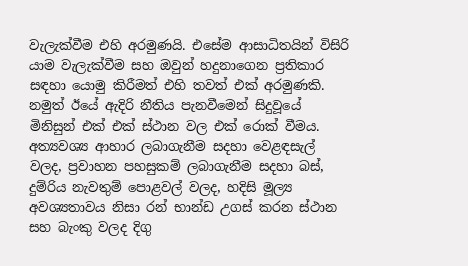වැලැක්වීම එහි අරමුණයි. එසේම ආසාධිතයින් විසිරි යාම වැලැක්වීම සහ ඔවුන් හදුනාගෙන ප්‍රතිකාර සඳහා යොමු කිරීමත් එහි තවත් එක් අරමුණකි. නමුත් ඊයේ ඇදිරි නීතිය පැනවීමෙන් සිදුවූයේ මිනිසුන් එක් එක් ස්ථාන වල එක් රොක් වීමය. අත්‍යවශ්‍ය ආහාර ලබාගැනීම සදහා වෙළඳසැල් වලද, ප්‍රවාහන පහසුකම් ලබාගැනීම සදහා බස්, දුම්රිය නැවතුම් පොළවල් වලද, හදිසි මූල්‍ය අවශ්‍යතාවය නිසා රන් භාන්ඩ උගස් කරන ස්ථාන සහ බැංකු වලද දිගු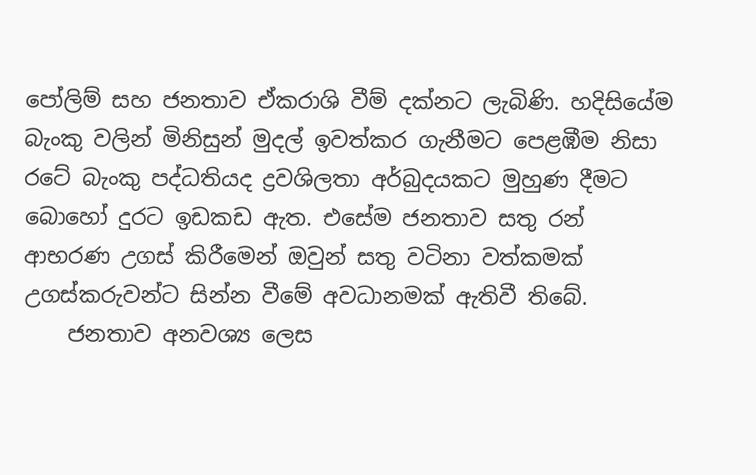පෝලිම් සහ ජනතාව ඒකරාශි වීම් දක්නට ලැබිණි. හදිසියේම බැංකු වලින් මිනිසුන් මුදල් ඉවත්කර ගැනීමට පෙළඹීම නිසා රටේ බැංකු පද්ධතියද ද්‍රවශිලතා අර්බුදයකට මුහුණ දීමට බොහෝ දුරට ඉඩකඩ ඇත. එසේම ජනතාව සතු රන් ආභරණ උගස් කිරීමෙන් ඔවුන් සතු වටිනා වත්කමක් උගස්කරුවන්ට සින්න වීමේ අවධානමක් ඇතිවී තිබේ.
    ජනතාව අනවශ්‍ය ලෙස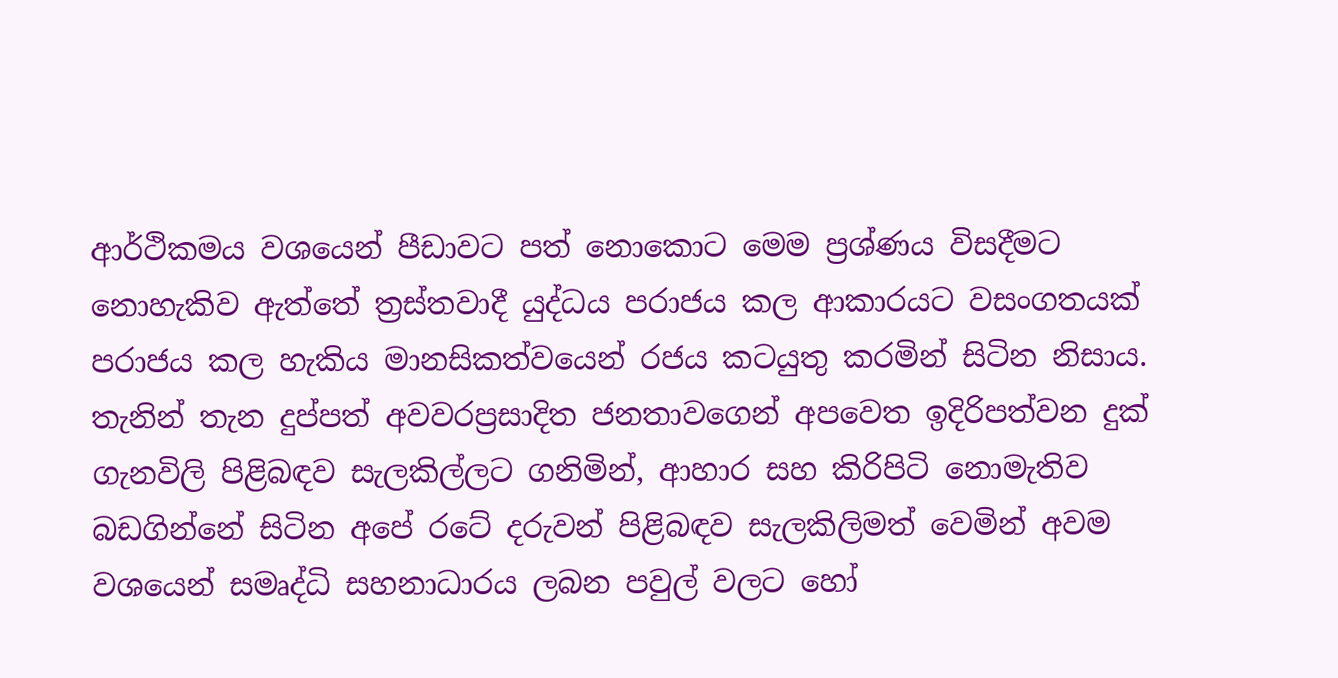ආර්ථිකමය වශයෙන් පීඩාවට පත් නොකොට මෙම ප්‍රශ්ණය විසදීමට නොහැකිව ඇත්තේ ත්‍රස්තවාදී යුද්ධය පරාජය කල ආකාරයට වසංගතයක් පරාජය කල හැකිය මානසිකත්වයෙන් රජය කටයුතු කරමින් සිටින නිසාය. තැනින් තැන දුප්පත් අවවරප්‍රසාදිත ජනතාවගෙන් අපවෙත ඉදිරිපත්වන දුක් ගැනවිලි පිළිබඳව සැලකිල්ලට ගනිමින්, ආහාර සහ කිරිපිටි නොමැතිව බඩගින්නේ සිටින අපේ රටේ දරුවන් පිළිබඳව සැලකිලිමත් වෙමින් අවම වශයෙන් සමෘද්ධි සහනාධාරය ලබන පවුල් වලට හෝ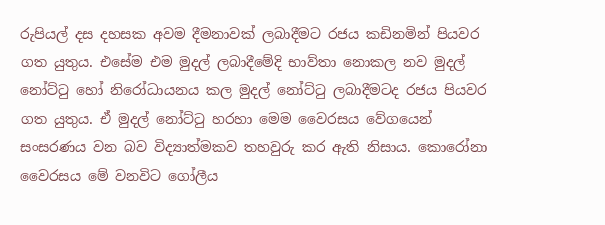රුපියල් දස දහසක අවම දීමනාවක් ලබාදීමට රජය කඩිනමින් පියවර ගත යුතුය. එසේම එම මුදල් ලබාදීමේදි භාව්තා නොකල නව මුදල් නෝට්ටු හෝ නිරෝධායනය කල මුදල් නෝට්ටු ලබාදීමටද රජය පියවර ගත යුතුය. ඒ මුදල් නෝට්ටු හරහා මෙම වෛරසය වේගයෙන් සංසරණය වන බව විද්‍යාත්මකව තහවුරු කර ඇති නිසාය. කොරෝනා වෛරසය මේ වනවිට ගෝලීය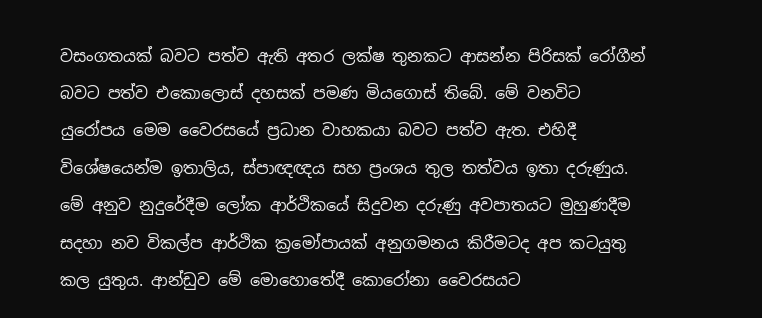වසංගතයක් බවට පත්ව ඇති අතර ලක්ෂ තුනකට ආසන්න පිරිසක් රෝගීන් බවට පත්ව එකොලොස් දහසක් පමණ මියගොස් තිබේ. මේ වනවිට යුරෝපය මෙම වෛරසයේ ප්‍රධාන වාහකයා බවට පත්ව ඇත. එහිදී විශේෂයෙන්ම ඉතාලිය, ස්පාඥඥය සහ ප්‍රංශය තුල තත්වය ඉතා දරුණුය. මේ අනුව නුදුරේදීම ලෝක ආර්ථිකයේ සිදුවන දරුණු අවපාතයට මුහුණදීම සදහා නව විකල්ප ආර්ථික ක්‍රමෝපායක් අනුගමනය කිරීමටද අප කටයුතු කල යුතුය. ආන්ඩුව මේ මොහොතේදී කොරෝනා වෛරසයට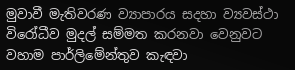මුවාවී මැතිවරණ ව්‍යාපාරය සදහා ව්‍යවස්ථා විරෝධීව මුදල් සම්මත කරනවා වෙනුවට වහාම පාර්ලිමේන්තුව කැඳවා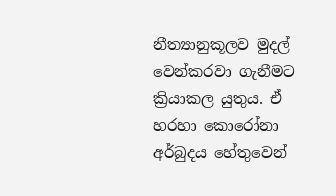නීත්‍යානුකූලව මුදල් වෙන්කරවා ගැනීමට ක්‍රියාකල යුතුය. ඒ හරහා කොරෝනා අර්බුදය හේතුවෙන්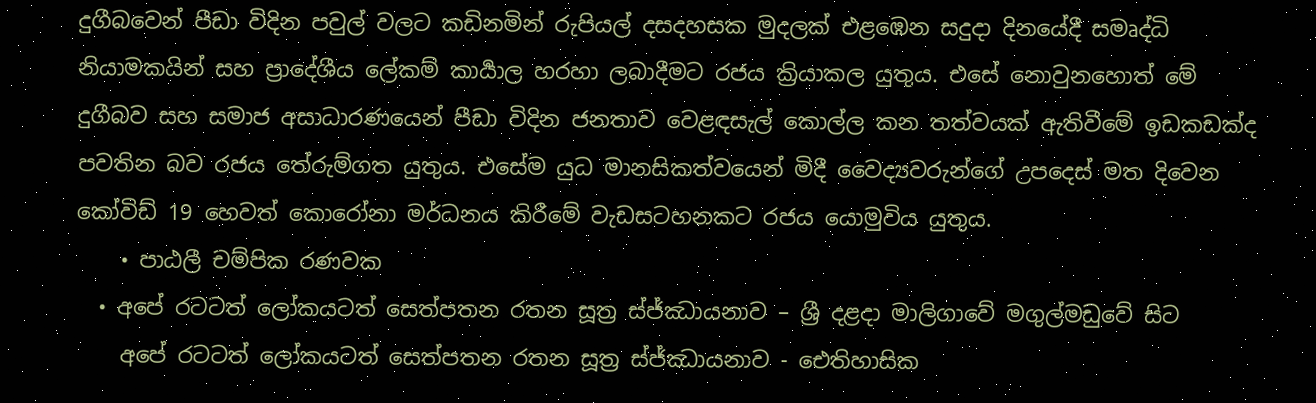දුගීබවෙන් පීඩා විදින පවුල් වලට කඩිනමින් රුපියල් දසදහසක මුදලක් එළඹෙන සදුදා දිනයේදී සමෘද්ධි නියාමකයින් සහ ප්‍රාදේශීය ලේකම් කාර්‍යාල හරහා ලබාදීමට රජය ක්‍රියාකල යුතුය. එසේ නොවුනහොත් මේ දුගීබව සහ සමාජ අසාධාරණයෙන් පීඩා විදින ජනතාව වෙළඳසැල් කොල්ල කන තත්වයක් ඇතිවීමේ ඉඩකඩක්ද පවතින බව රජය තේරුම්ගත යුතුය. එසේම යුධ මානසිකත්වයෙන් මිදී වෛද්‍යවරුන්ගේ උපදෙස් මත දිවෙන කෝවිඩ් 19 හෙවත් කොරෝනා මර්ධනය කිරීමේ වැඩසටහනකට රජය යොමුවිය යුතුය.
    • පාඨලී චම්පික රණවක
  • අපේ රටටත් ලෝකයටත්‍ සෙත්පතන රතන සූත්‍ර ස්ජ්ඣායන‍ාව – ශ්‍රී දළදා මාලිගාවේ මගුල්මඩුවේ සිට
    අපේ රටටත් ලෝකයටත්‍ සෙත්පතන රතන සූත්‍ර ස්ජ්ඣායන‍ාව - ඓතිහාසික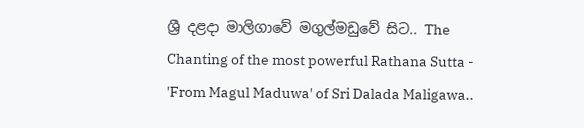ශ්‍රී දළදා මාලිගාවේ මගුල්මඩුවේ සිට.. The Chanting of the most powerful Rathana Sutta - 'From Magul Maduwa' of Sri Dalada Maligawa..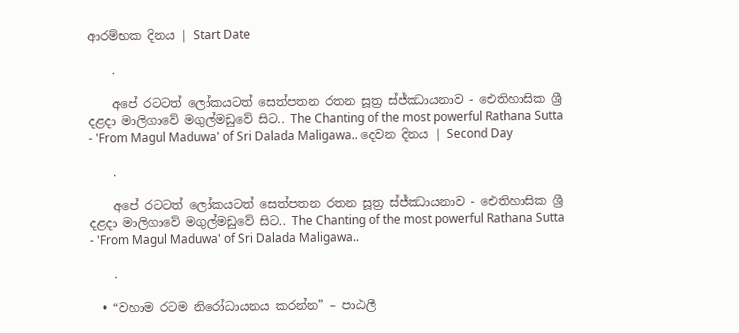ආරම්භක දිනය | Start Date

    .

    අපේ රටටත් ලෝකයටත්‍ සෙත්පතන රතන සූත්‍ර ස්ජ්ඣායන‍ාව - ඓතිහාසික ශ්‍රී දළදා මාලිගාවේ මගුල්මඩුවේ සිට.. The Chanting of the most powerful Rathana Sutta - 'From Magul Maduwa' of Sri Dalada Maligawa.. දෙවන දිනය | Second Day

    .

    අපේ රටටත් ලෝකයටත්‍ සෙත්පතන රතන සූත්‍ර ස්ජ්ඣායන‍ාව - ඓතිහාසික ශ්‍රී දළදා මාලිගාවේ මගුල්මඩුවේ සිට.. The Chanting of the most powerful Rathana Sutta - 'From Magul Maduwa' of Sri Dalada Maligawa..

    .

  • “වහාම රටම නිරෝධායනය කරන්න” – පාඨලී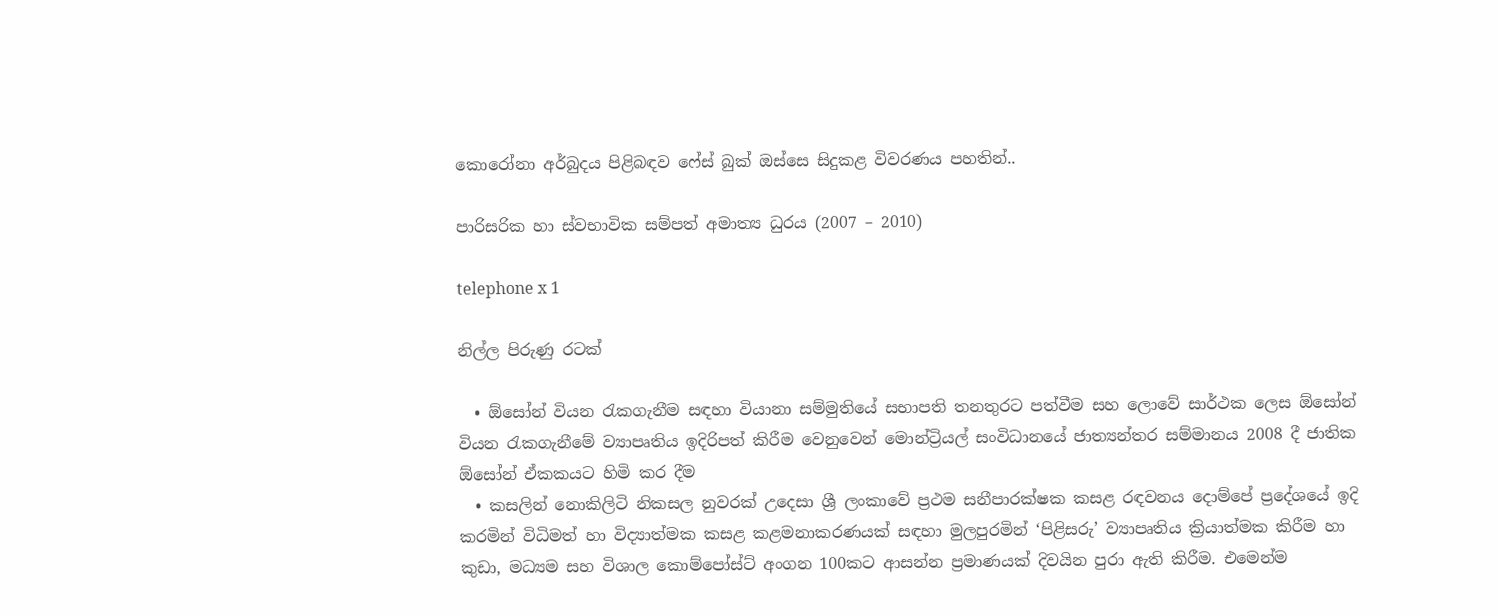කොරෝනා අර්බුදය පිළිබඳව ෆේස් බුක් ඔස්සෙ සිදුකළ විවරණය පහතින්..

පාරිසරික හා ස්වභාවික සම්පත් අමාත්‍ය ධුරය (2007 – 2010)

telephone x 1

නිල්ල පිරුණු රටක්

  • ඕසෝන් වියන රැකගැනීම සඳහා වියානා සම්මුතියේ සභාපති තනතුරට පත්වීම සහ ලොවේ සාර්ථක ලෙස ඕසෝන් වියන රැකගැනීමේ ව්‍යාපෘතිය ඉදිරිපත් කිරීම වෙනුවෙන් මොන්ට්‍රියල් සංවිධානයේ ජාත්‍යන්තර සම්මානය 2008 දී ජාතික ඕසෝන් ඒකකයට හිමි කර දීම
  • කසලින් නොකිලිටි නිකසල නුවරක් උදෙසා ශ්‍රී ලංකාවේ ප්‍රථම සනීපාරක්ෂක කසළ රඳවනය දොම්පේ ප්‍රදේශයේ ඉදි කරමින් විධිමත් හා විද්‍යාත්මක කසළ කළමනාකරණයක් සඳහා මුලපුරමින් ‘පිළිසරු’ ව්‍යාපෘතිය ක්‍රියාත්මක කිරීම හා කුඩා, මධ්‍යම සහ විශාල කොම්පෝස්ට් අංගන 100කට ආසන්න ප්‍රමාණයක් දිවයින පුරා ඇති කිරීම. එමෙන්ම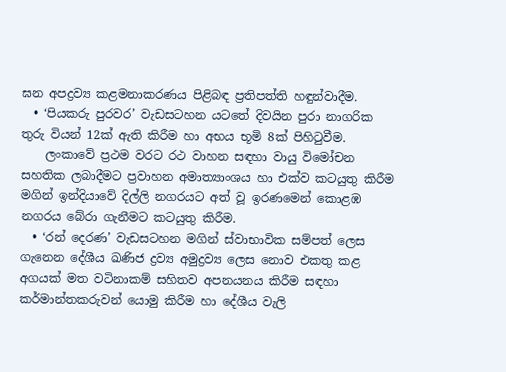ඝන අපද්‍රව්‍ය කළමනාකරණය පිළිබඳ ප්‍රතිපත්ති හඳුන්වාදීම.
  • ‘පියකරු පුරවර’ වැඩසටහන යටතේ දිවයින පුරා නාගරික තුරු වියන් 12ක් ඇති කිරීම හා අභය භූමි 8ක් පිහිටුවීම.
    ලංකාවේ ප්‍රථම වරට රථ වාහන සඳහා වායු විමෝචන සහතික ලබාදීමට ප්‍රවාහන අමාත්‍යාංශය හා එක්ව කටයුතු කිරීම මගින් ඉන්දියාවේ දිල්ලි නගරයට අත් වූ ඉරණමෙන් කොළඹ නගරය බේරා ගැනීමට කටයුතු කිරීම.
  • ‘රන් දෙරණ’ වැඩසටහන මගින් ස්වාභාවික සම්පත් ලෙස ගැනෙන දේශීය ඛණිජ ද්‍රව්‍ය අමුද්‍රව්‍ය ලෙස නොව එකතු කළ අගයක් මත වටිනාකම් සහිතව අපනයනය කිරීම සඳහා කර්මාන්තකරුවන් යොමු කිරීම හා දේශීය වැලි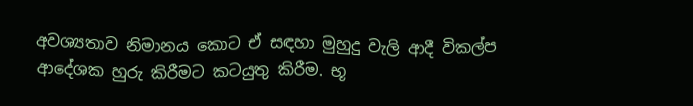අවශ්‍යතාව නිමානය කොට ඒ සඳහා මුහුදු වැලි ආදී විකල්ප ආදේශක හුරු කිරීමට කටයුතු කිරීම. භූ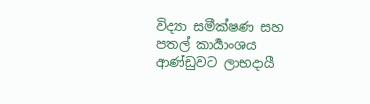විද්‍යා සමීක්ෂණ සහ පතල් කාර්‍යාංශය ආණ්ඩුවට ලාභදායී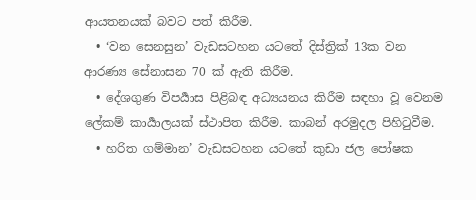ආයතනයක් බවට පත් කිරීම.
  • ‘වන සෙනසුන’ වැඩසටහන යටතේ දිස්ත්‍රික් 13ක වන ආරණ්‍ය සේනාසන 70 ක් ඇති කිරීම.
  • දේශගුණ විපර්‍යාස පිළිබඳ අධ්‍යයනය කිරීම සඳහා වූ වෙනම ලේකම් කාර්‍යාලයක් ස්ථාපිත කිරීම. කාබන් අරමුදල පිහිටුවීම.
  • හරිත ගම්මාන’ වැඩසටහන යටතේ කුඩා ජල පෝෂක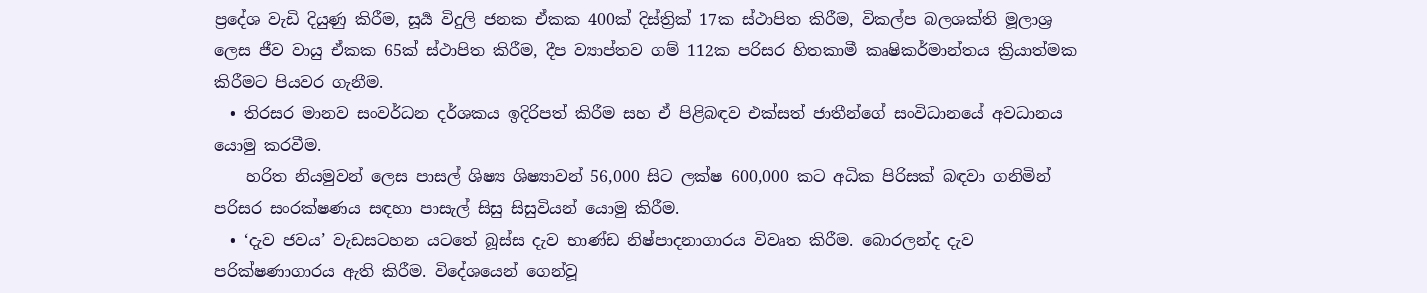ප්‍රදේශ වැඩි දියුණු කිරීම, සූර්‍ය විදුලි ජනක ඒකක 400ක් දිස්ත්‍රික් 17ක ස්ථාපිත කිරීම, විකල්ප බලශක්ති මූලාශ්‍ර ලෙස ජීව වායු ඒකක 65ක් ස්ථාපිත කිරීම, දීප ව්‍යාප්තව ගම් 112ක පරිසර හිතකාමී කෘෂිකර්මාන්තය ක්‍රියාත්මක කිරීමට පියවර ගැනීම.
  • තිරසර මානව සංවර්ධන දර්ශකය ඉදිරිපත් කිරීම සහ ඒ පිළිබඳව එක්සත් ජාතීන්ගේ සංවිධානයේ අවධානය යොමු කරවීම.
    හරිත නියමුවන් ලෙස පාසල් ශිෂ්‍ය ශිෂ්‍යාවන් 56,000 සිට ලක්ෂ 600,000 කට අධික පිරිසක් බඳවා ගනිමින් පරිසර සංරක්ෂණය සඳහා පාසැල් සිසු සිසුවියන් යොමු කිරීම.
  • ‘දැව ජවය’ වැඩසටහන යටතේ බූස්ස දැව භාණ්ඩ නිෂ්පාදනාගාරය විවෘත කිරීම. බොරලන්ද දැව පරික්ෂණාගාරය ඇති කිරීම. විදේශයෙන් ගෙන්වූ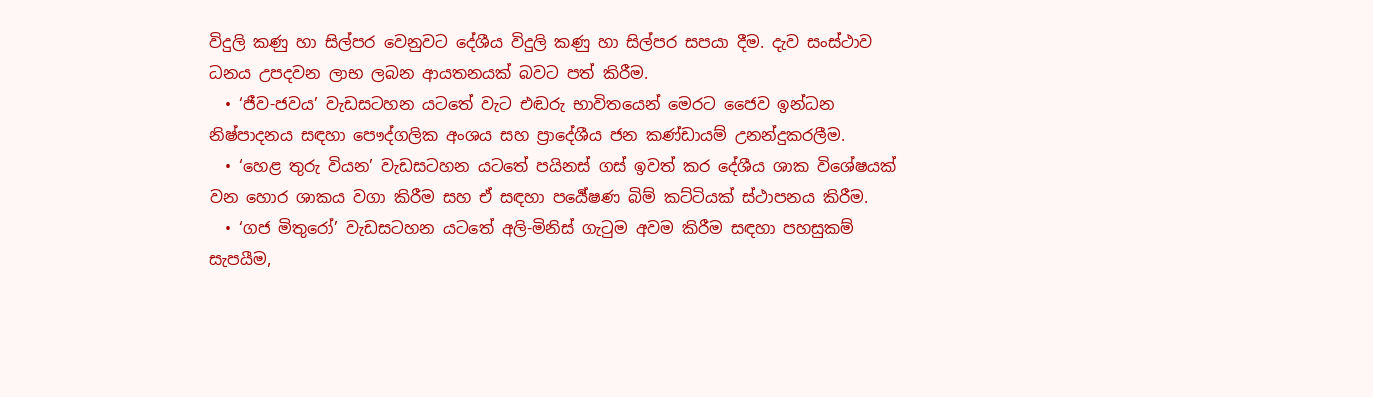විදුලි කණු හා සිල්පර වෙනුවට දේශීය විදුලි කණු හා සිල්පර සපයා දීම. දැව සංස්ථාව ධනය උපදවන ලාභ ලබන ආයතනයක් බවට පත් කිරීම.
  • ‘ජීව-ජවය’ වැඩසටහන යටතේ වැට එඬරු භාවිතයෙන් මෙරට ජෛව ඉන්ධන නිෂ්පාදනය සඳහා පෞද්ගලික අංශය සහ ප්‍රාදේශීය ජන කණ්ඩායම් උනන්දුකරලීම.
  • ‘හෙළ තුරු වියන’ වැඩසටහන යටතේ පයිනස් ගස් ඉවත් කර දේශීය ශාක විශේෂයක් වන හොර ශාකය වගා කිරීම සහ ඒ සඳහා පර්‍යේෂණ බිම් කට්ටියක් ස්ථාපනය කිරීම.
  • ‘ගජ මිතුරෝ’ වැඩසටහන යටතේ අලි-මිනිස් ගැටුම අවම කිරීම සඳහා පහසුකම් සැපයීම,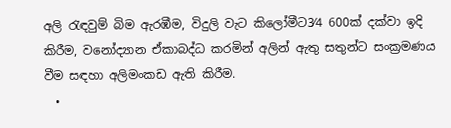අලි රැඳවුම් බිම ඇරඹීම, විදුලි වැට කිලෝමීට3⁄4 600ක් දක්වා ඉදි කිරීම, වනෝද්‍යාන ඒකාබද්ධ කරමින් අලින් ඇතු සතුන්ට සංක්‍රමණය වීම සඳහා අලිමංකඩ ඇති කිරීම.
  •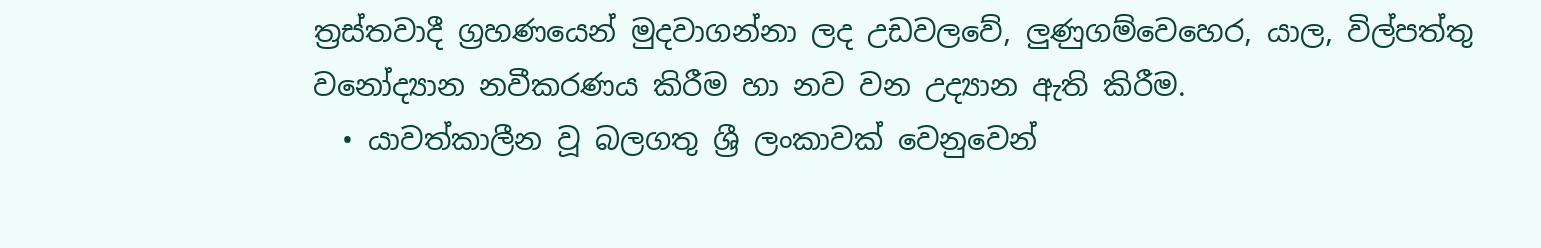ත්‍රස්තවාදී ග්‍රහණයෙන් මුදවාගන්නා ලද උඩවලවේ, ලුණුගම්වෙහෙර, යාල, විල්පත්තු වනෝද්‍යාන නවීකරණය කිරීම හා නව වන උද්‍යාන ඇති කිරීම.
  • යාවත්කාලීන වූ බලගතු ශ්‍රී ලංකාවක් වෙනුවෙන්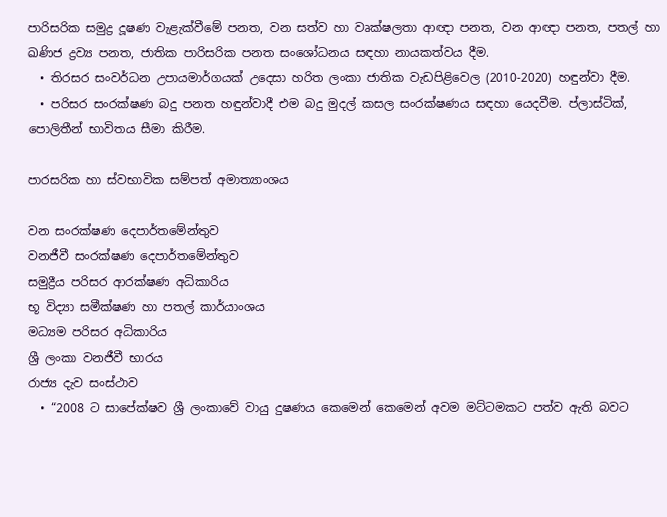පාරිසරික සමුද්‍ර දූෂණ වැළැක්වීමේ පනත, වන සත්ව හා වෘක්ෂලතා ආඥා පනත, වන ආඥා පනත, පතල් හා ඛණිජ ද්‍රව්‍ය පනත, ජාතික පාරිසරික පනත සංශෝධනය සඳහා නායකත්වය දීම.
  • තිරසර සංවර්ධන උපායමාර්ගයක් උදෙසා හරිත ලංකා ජාතික වැඩපිළිවෙල (2010-2020) හඳුන්වා දීම.
  • පරිසර සං‍රක්ෂණ බදු පනත හඳුන්වාදී එම බදු මුදල් කසල සං‍රක්ෂණය සඳහා යෙදවීම. ප්ලාස්ටික්, පොලිතීන් භාවිතය සීමා කිරීම.

පාරසරික හා ස්වභාවික සම්පත් අමාත්‍යාංශය

වන සංරක්ෂණ දෙපාර්තමේන්තුව
වනජීවී සංරක්ෂණ දෙපාර්තමේන්තුව
සමුද්‍රීය පරිසර ආරක්ෂණ අධිකාරිය
භූ විද්‍යා සමීක්ෂණ හා පතල් කාර්යාංශය
මධ්‍යම පරිසර අධිකාරිය
ශ්‍රී ලංකා වනජීවී භාරය
රාජ්‍ය දැව සංස්ථාව
  • “2008 ට සාපේක්ෂව ශ්‍රී ලංකාවේ වායු දුෂණය කෙමෙන් කෙමෙන් අවම මට්ටමකට පත්ව ඇති බවට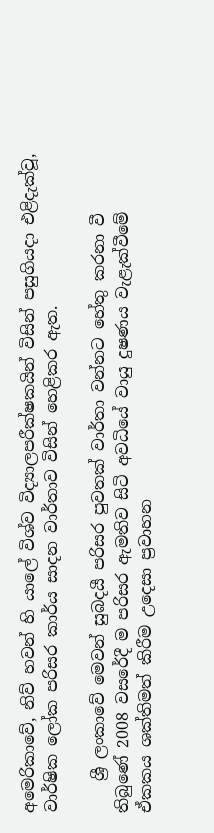අමෙරිකාවේ, නිව් හවන් හි යාලේ විශ්ව විද්‍යාලපරීක්ෂකයින් විසින් පසුගියදා එළිදැක්වූ, වාර්ෂික ලෝක පරිසර කාර්ය සාදන වාර්තාව විසින් හෙළිකර ඇත.

    ශ්‍රී ලංකාවේ මෙවන් සුබදයී පරිසර පුවතක් වාර්තා වන්නට හේතු කරනා වී තිබුණේ 2008 වසරේදී ම පරිසර ඇමතිව සිටි අවධියේ වායු දුෂණය වැළැක්වීමේ ඒකකය ශක්තිමත් කිරීම උදෙසා ප්‍රවාහන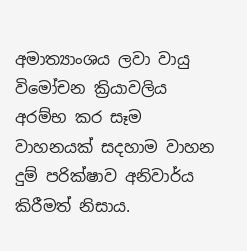අමාත්‍යාංශය ලවා වායු විමෝචන ක්‍රියාවලිය අරම්භ කර සෑම වාහනයක් සදහාම වාහන දුම් පරික්ෂාව අනිවාර්ය කිරීමත් නිසාය.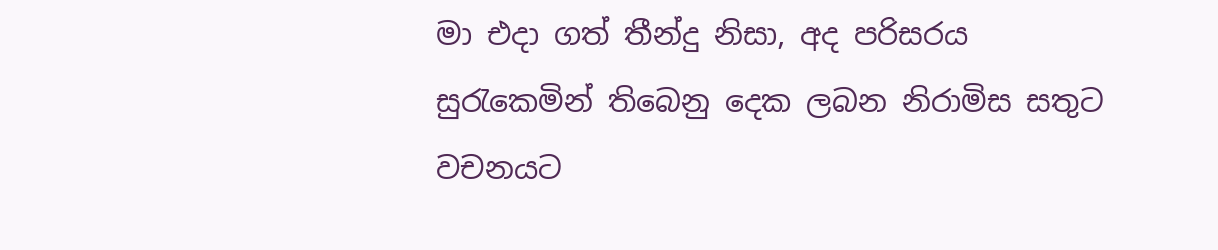මා එදා ගත් තීන්දු නිසා, අද පරිසරය සුරැකෙමින් තිබෙනු දෙක ලබන නිරාමිස සතුට වචනයට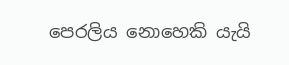පෙරලිය නොහෙකි යැයි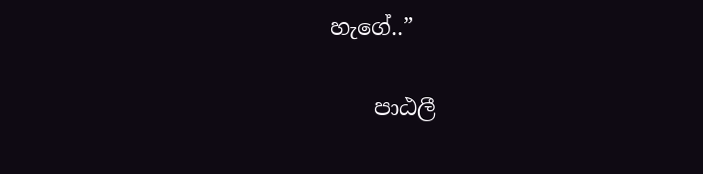හැගේ..”

    පාඨලී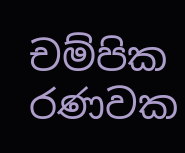චම්පික රණවක